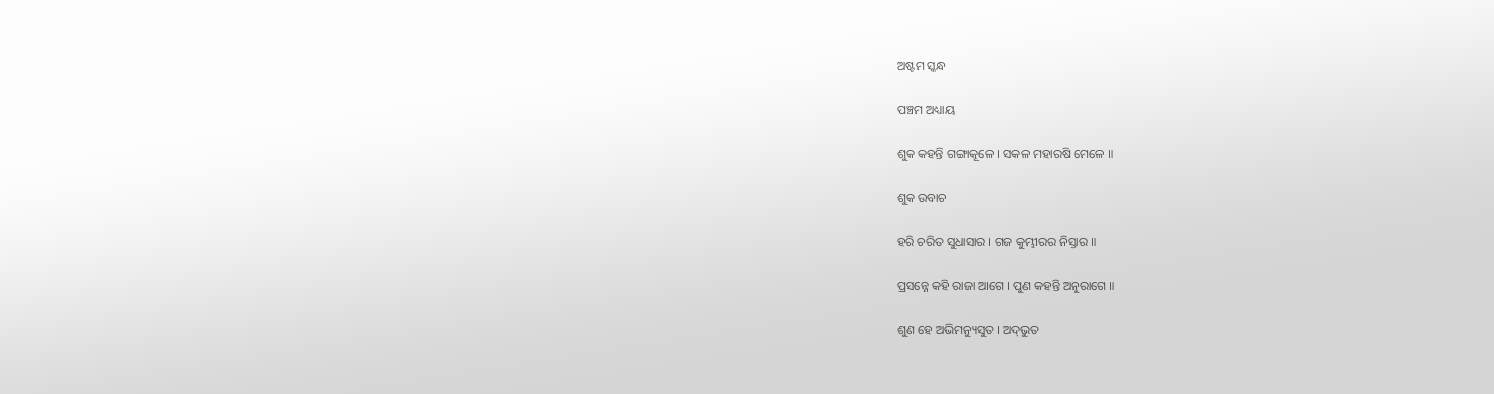ଅଷ୍ଟମ ସ୍କନ୍ଧ

ପଞ୍ଚମ ଅଧ୍ୟାୟ

ଶୁକ କହନ୍ତି ଗଙ୍ଗାକୂଳେ । ସକଳ ମହାରଷି ମେଳେ ॥

ଶୁକ ଉବାଚ

ହରି ଚରିତ ସୁଧାସାର । ଗଜ କୁମ୍ଭୀରର ନିସ୍ତାର ॥

ପ୍ରସନ୍ନେ କହି ରାଜା ଆଗେ । ପୁଣ କହନ୍ତି ଅନୁରାଗେ ॥

ଶୁଣ ହେ ଅଭିମନ୍ୟୁସୁତ । ଅଦ୍‌ଭୁତ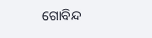ଗୋବିନ୍ଦ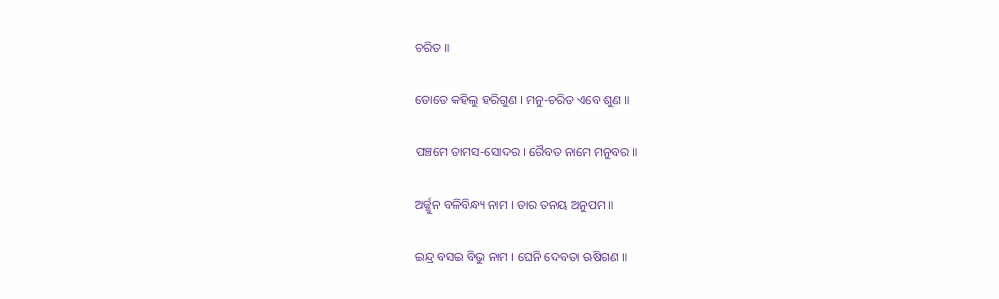ଚରିତ ॥

ତୋତେ କହିଲୁ ହରିଗୁଣ । ମନୁ-ଚରିତ ଏବେ ଶୁଣ ॥

ପଞ୍ଚମେ ତାମସ-ସୋଦର । ରୈବତ ନାମେ ମନୁବର ॥

ଅର୍ଜ୍ଜୁନ ବଳିବିନ୍ଧ୍ୟ ନାମ । ତାର ତନୟ ଅନୁପମ ॥

ଇନ୍ଦ୍ର ବସଇ ବିଭୁ ନାମ । ଘେନି ଦେବତା ଋଷିଗଣ ॥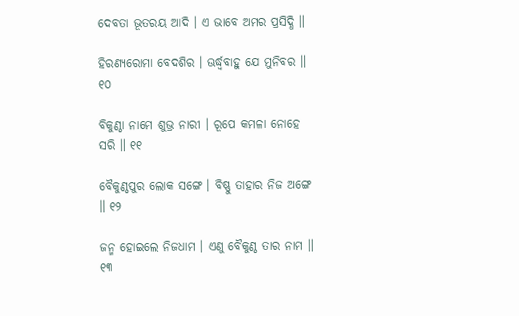ଦେବତା ଭୂତରୟ ଆଦି । ଏ ଭାବେ ଅମର ପ୍ରସିଦ୍ଧି ॥

ହିରଣ୍ୟରୋମା ବେଦଶିର । ଊର୍ଦ୍ଧ୍ୱବାହୁ ଯେ ମୁନିବର ॥ ୧୦

ବିକୁଣ୍ଠା ନାମେ ଶୁଭ୍ର ନାରୀ । ରୂପେ କମଳା ନୋହେ ସରି ॥ ୧୧

ବୈକୁଣ୍ଠପୁର ଲୋକ ସଙ୍ଗେ । ବିଷ୍ଣୁ ତାହାର ନିଜ ଅଙ୍ଗେ ॥ ୧୨

ଜନ୍ମ ହୋଇଲେ ନିଜଧାମ । ଏଣୁ ବୈକୁଣ୍ଠ ତାର ନାମ ॥ ୧୩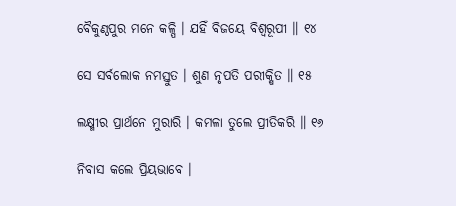ବୈକୁଣ୍ଠପୁର ମନେ କଳ୍ପି । ଯହିଁ ବିଜୟେ ବିଶ୍ୱରୂପୀ ॥ ୧୪

ସେ ସର୍ବଲୋକ ନମସ୍ତୁତ । ଶୁଣ ନୃପତି ପରୀକ୍ଷିତ ॥ ୧୫

ଲକ୍ଷ୍ମୀର ପ୍ରାର୍ଥନେ ମୁରାରି । କମଳା ତୁଲେ ପ୍ରୀତିକରି ॥ ୧୬

ନିବାସ କଲେ ପ୍ରିୟଭାବେ ।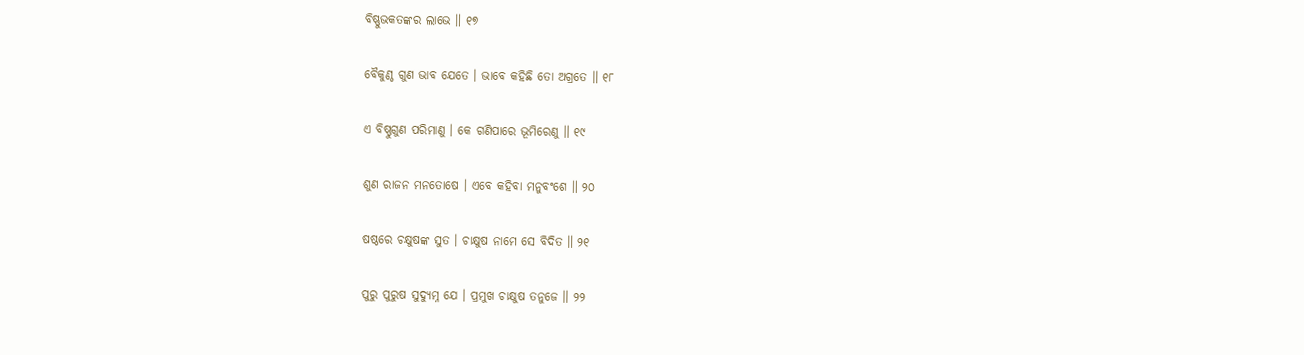ବିଷ୍ଣୁଭକତଙ୍କର ଲାଭେ ॥ ୧୭

ବୈକୁଣ୍ଠ ଗୁଣ ଭାବ ଯେତେ । ଭାବେ କହିଛି ତୋ ଅଗ୍ରତେ ॥ ୧୮

ଏ ବିଷ୍ଣୁଗୁଣ ପରିମାଣୁ । କେ ଗଣିପାରେ ଭୂମିରେଣୁ ॥ ୧୯

ଶୁଣ ରାଜନ ମନତୋଷେ । ଏବେ କହିବା ମନୁବଂଶେ ॥ ୨୦

ଷଷ୍ଠରେ ଚକ୍ଷୁଷଙ୍କ ସୁତ । ଚାକ୍ଷୁଷ ନାମେ ସେ ବିଦିତ ॥ ୨୧

ପୁରୁ ପୁରୁଷ ସୁଦ୍ୟୁମ୍ନ ଯେ । ପ୍ରମୁଖ ଚାକ୍ଷୁଷ ତନୁଜେ ॥ ୨୨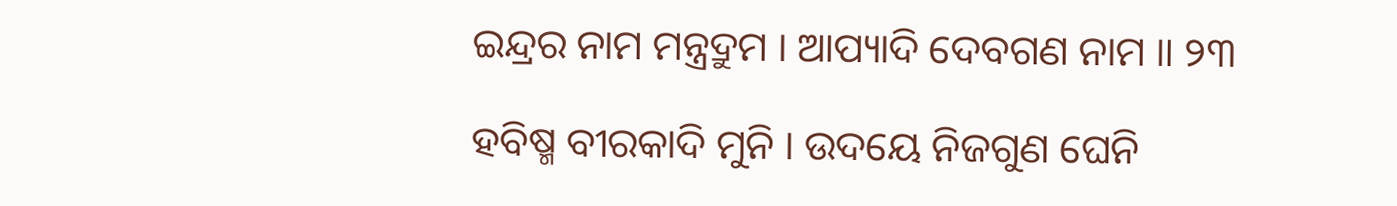ଇନ୍ଦ୍ରର ନାମ ମନ୍ତ୍ରଦ୍ରୁମ । ଆପ୍ୟାଦି ଦେବଗଣ ନାମ ॥ ୨୩

ହବିଷ୍ମ ବୀରକାଦି ମୁନି । ଉଦୟେ ନିଜଗୁଣ ଘେନି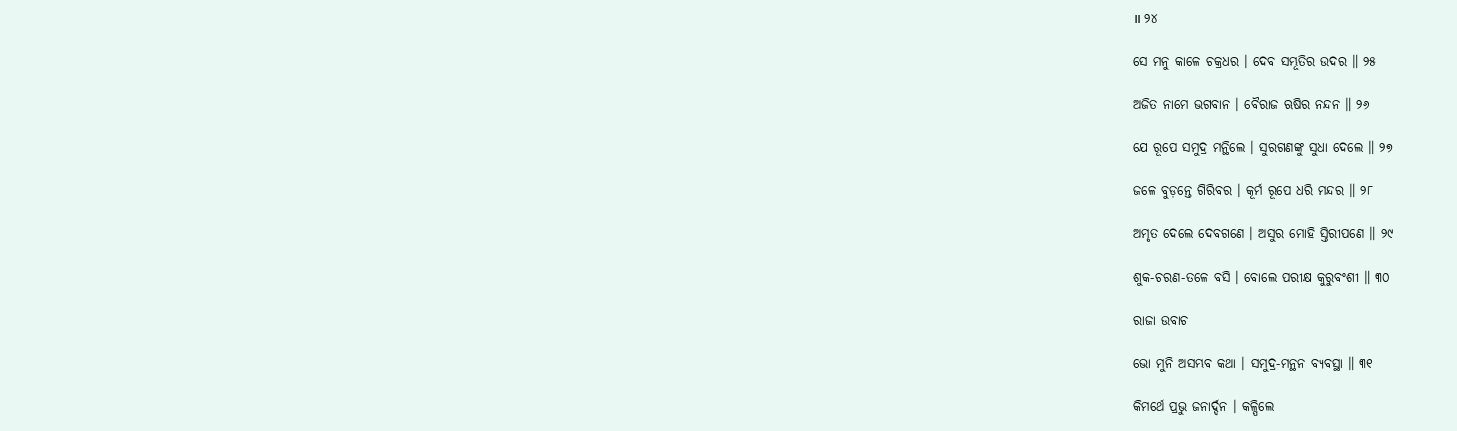॥ ୨୪

ସେ ମନୁ କାଳେ ଚକ୍ରଧର । ଦେବ ସମ୍ଭୂତିର ଉଦର ॥ ୨୫

ଅଜିତ ନାମେ ଭଗବାନ । ବୈରାଜ ଋଷିର ନନ୍ଦନ ॥ ୨୬

ଯେ ରୂପେ ସମୁଦ୍ର ମନ୍ଥିଲେ । ସୁରଗଣଙ୍କୁ ସୁଧା ଦେଲେ ॥ ୨୭

ଜଳେ ବୁଡ଼ନ୍ତେ ଗିରିବର । କୂର୍ମ ରୂପେ ଧରି ମନ୍ଦର ॥ ୨୮

ଅମୃତ ଦେଲେ ଦେବଗଣେ । ଅସୁର ମୋହି ସ୍ତିରୀପଣେ ॥ ୨୯

ଶୁକ-ଚରଣ-ତଳେ ବସି । ବୋଲେ ପରୀକ୍ଷ କୁରୁବଂଶୀ ॥ ୩୦

ରାଜା ଉବାଚ

ଭୋ ମୁନି ଅସମ୍ଭବ କଥା । ସମୁଦ୍ର-ମନ୍ଥନ ବ୍ୟବସ୍ଥା ॥ ୩୧

କିମର୍ଥେ ପ୍ରଭୁ ଜନାର୍ଦ୍ଦନ । କଳ୍ପିଲେ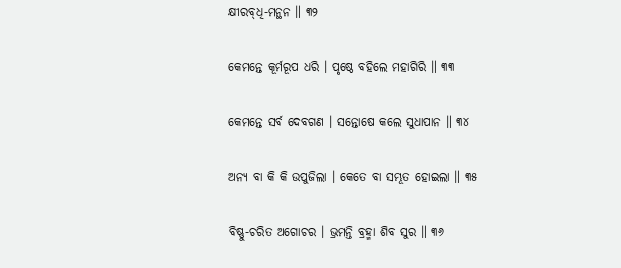କ୍ଷୀରବ୍‌ଧି-ମନ୍ଥନ ॥ ୩୨

କେମନ୍ତେ କୂର୍ମରୂପ ଧରି । ପୃଷ୍ଠେ ବହିଲେ ମହାଗିରି ॥ ୩୩

କେମନ୍ତେ ସର୍ବ ଦେବଗଣ । ସନ୍ତୋଷେ କଲେ ସୁଧାପାନ ॥ ୩୪

ଅନ୍ୟ ବା କି କି ଉପୁଜିଲା । କେତେ ବା ସମ୍ଭୂତ ହୋଇଲା ॥ ୩୫

ବିଷ୍ଣୁ-ଚରିତ ଅଗୋଚର । ଭ୍ରମନ୍ତି ବ୍ରହ୍ମା ଶିବ ସୁର ॥ ୩୬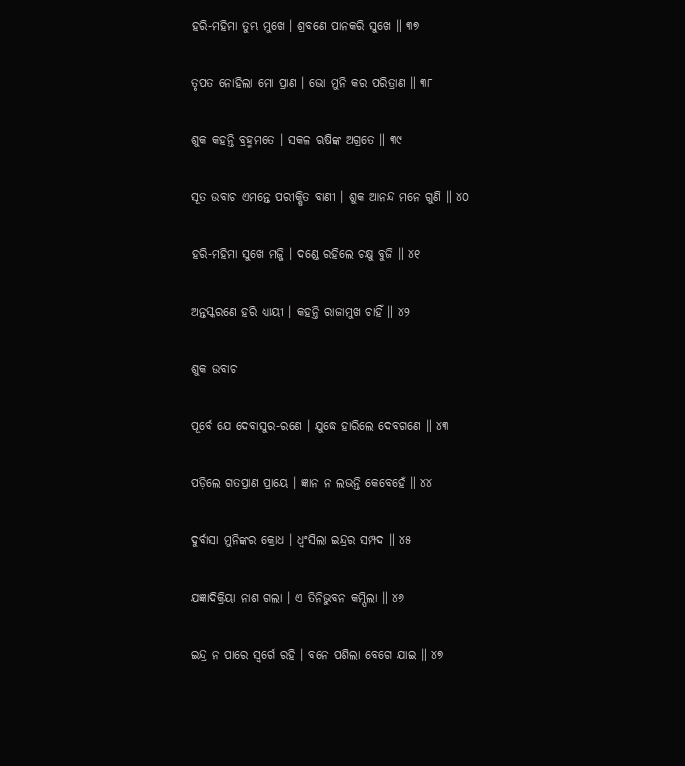ହରି-ମହିମା ତୁମ୍ଭ ମୁଖେ । ଶ୍ରବଣେ ପାନକରି ସୁଖେ ॥ ୩୭

ତୃପତ ନୋହିଲା ମୋ ପ୍ରାଣ । ଭୋ ମୁନି କର ପରିତ୍ରାଣ ॥ ୩୮

ଶୁକ କହନ୍ତି ବ୍ରହ୍ମମତେ । ସକଳ ଋଷିଙ୍କ ଅଗ୍ରତେ ॥ ୩୯

ସୂତ ଉବାଚ ଏମନ୍ତେ ପରୀକ୍ଷିତ ବାଣୀ । ଶୁକ ଆନନ୍ଦ ମନେ ଗୁଣି ॥ ୪୦

ହରି-ମହିମା ସୁଖେ ମଜ୍ଜି । ଦଣ୍ଡେ ରହିଲେ ଚକ୍ଷୁ ବୁଜି ॥ ୪୧

ଅନ୍ତସ୍କରଣେ ହରି ଧ୍ୟାୟୀ । କହନ୍ତି ରାଜାମୁଖ ଚାହିଁ ॥ ୪୨

ଶୁକ ଉବାଚ

ପୂର୍ବେ ଯେ ଦେବାସୁର-ରଣେ । ଯୁଦ୍ଧେ ହାରିଲେ ଦେବଗଣେ ॥ ୪୩

ପଡ଼ିଲେ ଗତପ୍ରାଣ ପ୍ରାୟେ । ଜ୍ଞାନ ନ ଲଭନ୍ତି କେବେହେଁ ॥ ୪୪

ଦୁର୍ବାସା ମୁନିଙ୍କର କ୍ରୋଧ । ଧ୍ୱଂସିଲା ଇନ୍ଦ୍ରର ସମ୍ପଦ ॥ ୪୫

ଯଜ୍ଞାଦିକ୍ରିୟା ନାଶ ଗଲା । ଏ ତିନିଭୁବନ କମ୍ପିଲା ॥ ୪୬

ଇନ୍ଦ୍ର ନ ପାରେ ସ୍ୱର୍ଗେ ରହି । ବନେ ପଶିଲା ବେଗେ ଯାଇ ॥ ୪୭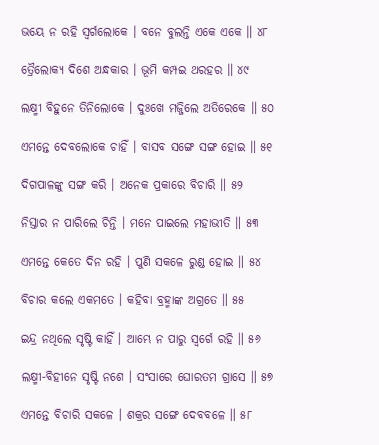ଭୟେ ନ ରହି ସ୍ୱର୍ଗଲୋକେ । ବନେ ବୁଲନ୍ତି ଏକେ ଏକେ ॥ ୪୮

ତ୍ରୈଲୋକ୍ୟ ଦିଶେ ଅନ୍ଧକାର । ଭୂମି କମ୍ପଇ ଥରହର ॥ ୪୯

ଲକ୍ଷ୍ମୀ ବିହୁନେ ତିନିଲୋକେ । ଦୁଃଖେ ମଜ୍ଜିଲେ ଅତିରେକେ ॥ ୫୦

ଏମନ୍ତେ ଦେବଲୋକେ ଚାହିଁ । ବାସବ ସଙ୍ଗେ ସଙ୍ଗ ହୋଇ ॥ ୫୧

ଦିଗପାଳଙ୍କୁ ସଙ୍ଗ କରି । ଅନେକ ପ୍ରକାରେ ବିଚାରି ॥ ୫୨

ନିସ୍ତାର ନ ପାରିଲେ ଚିନ୍ତି । ମନେ ପାଇଲେ ମହାଭୀତି ॥ ୫୩

ଏମନ୍ତେ କେତେ ଦିନ ରହି । ପୁଣି ସକଳେ ରୁଣ୍ଡ ହୋଇ ॥ ୫୪

ବିଚାର କଲେ ଏକମତେ । କହିବା ବ୍ରହ୍ମାଙ୍କ ଅଗ୍ରତେ ॥ ୫୫

ଇନ୍ଦ୍ର ନଥିଲେ ସୃଷ୍ଟି କାହିଁ । ଆମ୍ଭେ ନ ପାରୁ ସ୍ୱର୍ଗେ ରହି ॥ ୫୬

ଲକ୍ଷ୍ମୀ-ବିହୀନେ ସୃଷ୍ଟି ନଶେ । ସଂସାରେ ଘୋରତମ ଗ୍ରାସେ ॥ ୫୭

ଏମନ୍ତେ ବିଚାରି ସକଳେ । ଶକ୍ରର ସଙ୍ଗେ ଦେବବଳେ ॥ ୫୮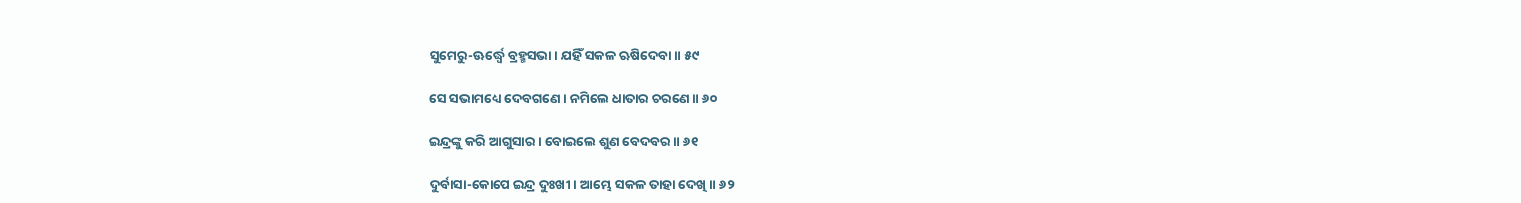ସୁମେରୁ-ଊର୍ଦ୍ଧ୍ୱେ ବ୍ରହ୍ମସଭା । ଯହିଁ ସକଳ ଋଷିଦେବା ॥ ୫୯

ସେ ସଭାମଧ୍ୟେ ଦେବଗଣେ । ନମିଲେ ଧାତାର ଚରଣେ ॥ ୬୦

ଇନ୍ଦ୍ରଙ୍କୁ କରି ଆଗୁସାର । ବୋଇଲେ ଶୁଣ ବେଦବର ॥ ୬୧

ଦୁର୍ବାସା-କୋପେ ଇନ୍ଦ୍ର ଦୁଃଖୀ । ଆମ୍ଭେ ସକଳ ତାହା ଦେଖି ॥ ୬୨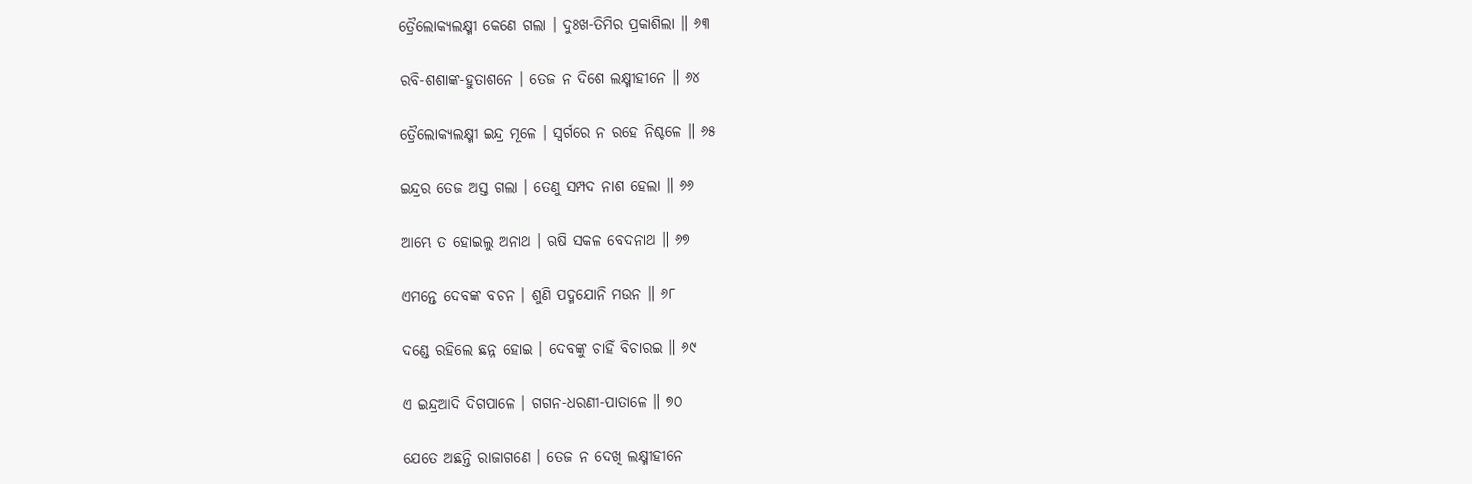ତ୍ରୈଲୋକ୍ୟଲକ୍ଷ୍ମୀ କେଣେ ଗଲା । ଦୁଃଖ-ତିମିର ପ୍ରକାଶିଲା ॥ ୬୩

ରବି-ଶଶାଙ୍କ-ହୁତାଶନେ । ତେଜ ନ ଦିଶେ ଲକ୍ଷ୍ମୀହୀନେ ॥ ୬୪

ତ୍ରୈଲୋକ୍ୟଲକ୍ଷ୍ମୀ ଇନ୍ଦ୍ର ମୂଳେ । ସ୍ୱର୍ଗରେ ନ ରହେ ନିଶ୍ଚଳେ ॥ ୬୫

ଇନ୍ଦ୍ରର ତେଜ ଅସ୍ତ ଗଲା । ତେଣୁ ସମ୍ପଦ ନାଶ ହେଲା ॥ ୬୬

ଆମ୍ଭେ ତ ହୋଇଲୁ ଅନାଥ । ଋଷି ସକଳ ବେଦନାଥ ॥ ୬୭

ଏମନ୍ତେ ଦେବଙ୍କ ବଚନ । ଶୁଣି ପଦ୍ମଯୋନି ମଉନ ॥ ୬୮

ଦଣ୍ଡେ ରହିଲେ ଛନ୍ନ ହୋଇ । ଦେବଙ୍କୁ ଚାହିଁ ବିଚାରଇ ॥ ୬୯

ଏ ଇନ୍ଦ୍ରଆଦି ଦିଗପାଳେ । ଗଗନ-ଧରଣୀ-ପାତାଳେ ॥ ୭୦

ଯେତେ ଅଛନ୍ତି ରାଜାଗଣେ । ତେଜ ନ ଦେଖି ଲକ୍ଷ୍ମୀହୀନେ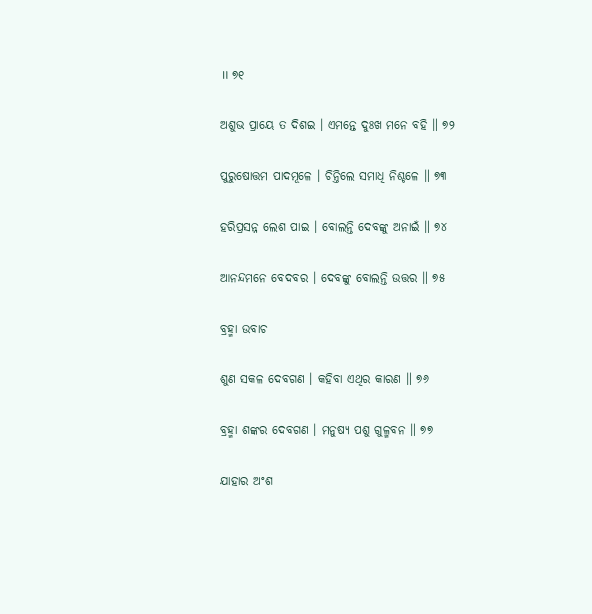॥ ୭୧

ଅଶୁଭ ପ୍ରାୟେ ତ ଦିଶଇ । ଏମନ୍ତେ ଦୁଃଖ ମନେ ବହି ॥ ୭୨

ପୁରୁଷୋତ୍ତମ ପାଦମୂଳେ । ଚିନ୍ତିଲେ ସମାଧି ନିଶ୍ଚଳେ ॥ ୭୩

ହରିପ୍ରସନ୍ନ ଲେଶ ପାଇ । ବୋଲନ୍ତି ଦେବଙ୍କୁ ଅନାଇଁ ॥ ୭୪

ଆନନ୍ଦମନେ ବେଦବର । ଦେବଙ୍କୁ ବୋଲନ୍ତି ଉତ୍ତର ॥ ୭୫

ବ୍ରହ୍ମା ଉବାଚ

ଶୁଣ ସକଳ ଦେବଗଣ । କହିବା ଏଥିର କାରଣ ॥ ୭୬

ବ୍ରହ୍ମା ଶଙ୍କର ଦେବଗଣ । ମନୁଷ୍ୟ ପଶୁ ଗୁଳ୍ମବନ ॥ ୭୭

ଯାହାର ଅଂଶ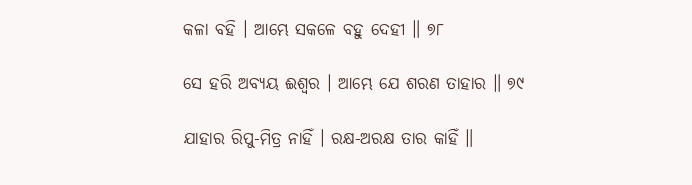କଳା ବହି । ଆମ୍ଭେ ସକଳେ ବହୁ ଦେହୀ ॥ ୭୮

ସେ ହରି ଅବ୍ୟୟ ଈଶ୍ୱର । ଆମ୍ଭେ ଯେ ଶରଣ ତାହାର ॥ ୭୯

ଯାହାର ରିପୁ-ମିତ୍ର ନାହିଁ । ରକ୍ଷ-ଅରକ୍ଷ ତାର କାହିଁ ॥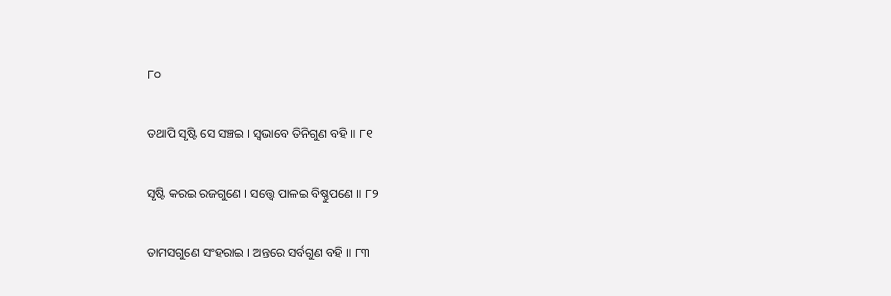୮୦

ତଥାପି ସୃଷ୍ଟି ସେ ସଞ୍ଚଇ । ସ୍ୱଭାବେ ତିନିଗୁଣ ବହି ॥ ୮୧

ସୃଷ୍ଟି କରଇ ରଜଗୁଣେ । ସତ୍ତ୍ୱେ ପାଳଇ ବିଷ୍ଣୁପଣେ ॥ ୮୨

ତାମସଗୁଣେ ସଂହରାଇ । ଅନ୍ତରେ ସର୍ବଗୁଣ ବହି ॥ ୮୩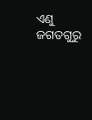ଏଣୁ ଜଗତଗୁରୁ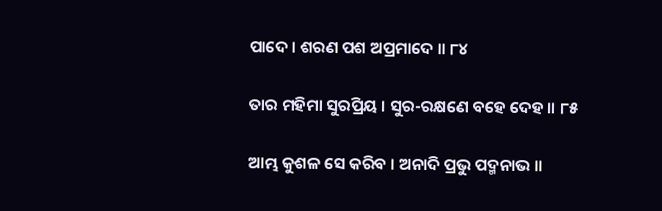ପାଦେ । ଶରଣ ପଶ ଅପ୍ରମାଦେ ॥ ୮୪

ତାର ମହିମା ସୁରପ୍ରିୟ । ସୁର-ରକ୍ଷଣେ ବହେ ଦେହ ॥ ୮୫

ଆମ୍ଭ କୁଶଳ ସେ କରିବ । ଅନାଦି ପ୍ରଭୁ ପଦ୍ମନାଭ ॥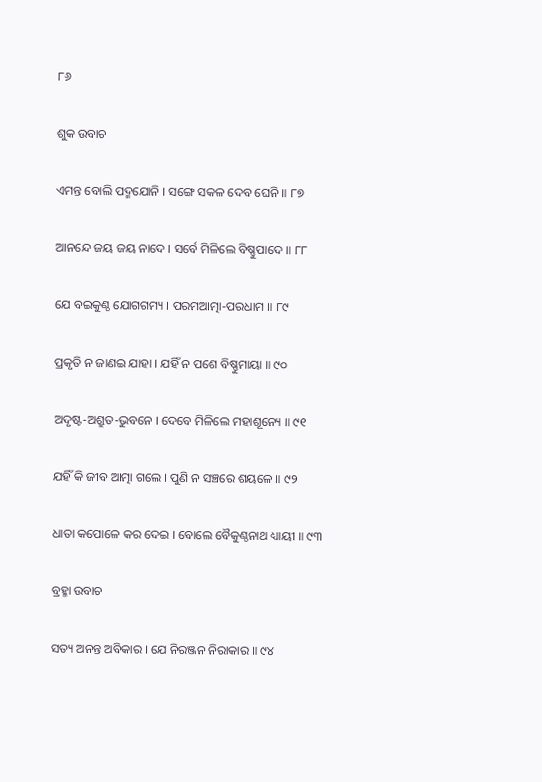୮୬

ଶୁକ ଉବାଚ

ଏମନ୍ତ ବୋଲି ପଦ୍ମଯୋନି । ସଙ୍ଗେ ସକଳ ଦେବ ଘେନି ॥ ୮୭

ଆନନ୍ଦେ ଜୟ ଜୟ ନାଦେ । ସର୍ବେ ମିଳିଲେ ବିଷ୍ଣୁପାଦେ ॥ ୮୮

ଯେ ବଇକୁଣ୍ଠ ଯୋଗଗମ୍ୟ । ପରମଆତ୍ମା-ପରଧାମ ॥ ୮୯

ପ୍ରକୃତି ନ ଜାଣଇ ଯାହା । ଯହିଁ ନ ପଶେ ବିଷ୍ଣୁମାୟା ॥ ୯୦

ଅଦୃଷ୍ଟ-ଅଶ୍ରୁତ-ଭୁବନେ । ଦେବେ ମିଳିଲେ ମହାଶୂନ୍ୟେ ॥ ୯୧

ଯହିଁ କି ଜୀବ ଆତ୍ମା ଗଲେ । ପୁଣି ନ ସଞ୍ଚରେ ଶୟଳେ ॥ ୯୨

ଧାତା କପୋଳେ କର ଦେଇ । ବୋଲେ ବୈକୁଣ୍ଠନାଥ ଧ୍ୟାୟୀ ॥ ୯୩

ବ୍ରହ୍ମା ଉବାଚ

ସତ୍ୟ ଅନନ୍ତ ଅବିକାର । ଯେ ନିରଞ୍ଜନ ନିରାକାର ॥ ୯୪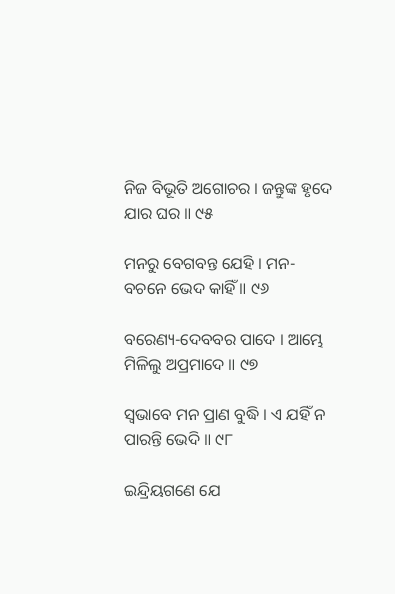ନିଜ ବିଭୂତି ଅଗୋଚର । ଜନ୍ତୁଙ୍କ ହୃଦେ ଯାର ଘର ॥ ୯୫

ମନରୁ ବେଗବନ୍ତ ଯେହି । ମନ-ବଚନେ ଭେଦ କାହିଁ ॥ ୯୬

ବରେଣ୍ୟ-ଦେବବର ପାଦେ । ଆମ୍ଭେ ମିଳିଲୁ ଅପ୍ରମାଦେ ॥ ୯୭

ସ୍ୱଭାବେ ମନ ପ୍ରାଣ ବୁଦ୍ଧି । ଏ ଯହିଁ ନ ପାରନ୍ତି ଭେଦି ॥ ୯୮

ଇନ୍ଦ୍ରିୟଗଣେ ଯେ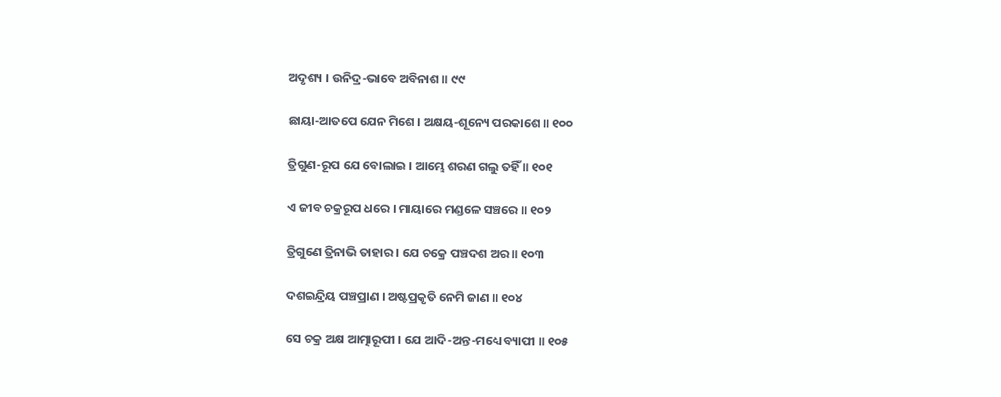ଅଦୃଶ୍ୟ । ଉନିଦ୍ର-ଭାବେ ଅବିନାଶ ॥ ୯୯

ଛାୟା-ଆତପେ ଯେନ ମିଶେ । ଅକ୍ଷୟ-ଶୂନ୍ୟେ ପରକାଶେ ॥ ୧୦୦

ତ୍ରିଗୁଣ-ରୂପ ଯେ ବୋଲାଇ । ଆମ୍ଭେ ଶରଣ ଗଲୁ ତହିଁ ॥ ୧୦୧

ଏ ଜୀବ ଚକ୍ରରୂପ ଧରେ । ମାୟାରେ ମଣ୍ଡଳେ ସଞ୍ଚରେ ॥ ୧୦୨

ତ୍ରିଗୁଣେ ତ୍ରିନାଭି ତାହାର । ଯେ ଚକ୍ରେ ପଞ୍ଚଦଶ ଅର ॥ ୧୦୩

ଦଶଇନ୍ଦ୍ରିୟ ପଞ୍ଚପ୍ରାଣ । ଅଷ୍ଟପ୍ରକୃତି ନେମି ଜାଣ ॥ ୧୦୪

ସେ ଚକ୍ର ଅକ୍ଷ ଆତ୍ମାରୂପୀ । ଯେ ଆଦି-ଅନ୍ତ-ମଧ୍ୟେ ବ୍ୟାପୀ ॥ ୧୦୫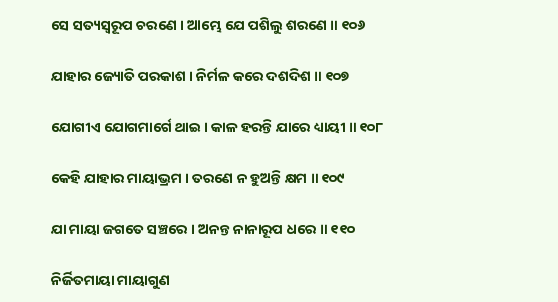ସେ ସତ୍ୟସ୍ୱରୂପ ଚରଣେ । ଆମ୍ଭେ ଯେ ପଶିଲୁ ଶରଣେ ॥ ୧୦୬

ଯାହାର ଜ୍ୟୋତି ପରକାଶ । ନିର୍ମଳ କରେ ଦଶଦିଶ ॥ ୧୦୭

ଯୋଗୀଏ ଯୋଗମାର୍ଗେ ଥାଇ । କାଳ ହରନ୍ତି ଯାରେ ଧ୍ୟାୟୀ ॥ ୧୦୮

କେହି ଯାହାର ମାୟାଭ୍ରମ । ତରଣେ ନ ହୁଅନ୍ତି କ୍ଷମ ॥ ୧୦୯

ଯା ମାୟା ଜଗତେ ସଞ୍ଚରେ । ଅନନ୍ତ ନାନାରୂପ ଧରେ ॥ ୧୧୦

ନିର୍ଜିତମାୟା ମାୟାଗୁଣ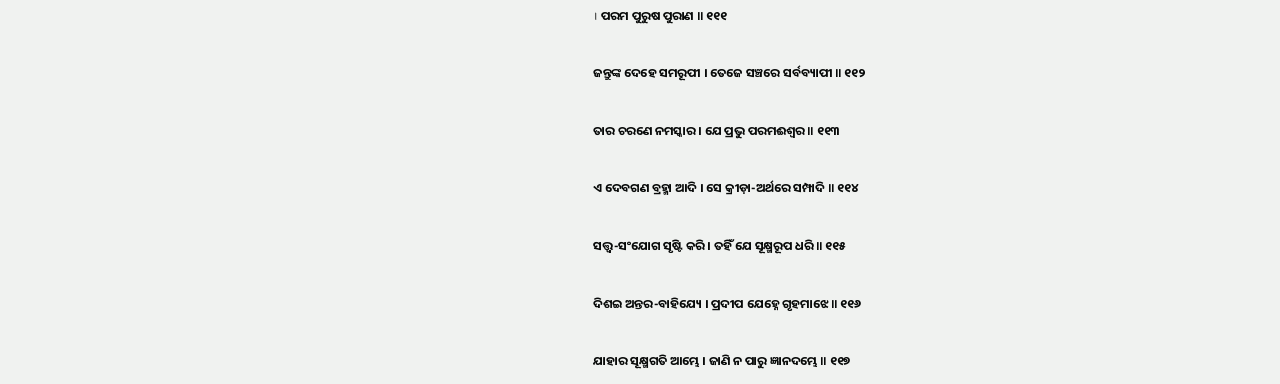। ପରମ ପୁରୁଷ ପୁରାଣ ॥ ୧୧୧

ଜନ୍ତୁଙ୍କ ଦେହେ ସମରୂପୀ । ତେଜେ ସଞ୍ଚରେ ସର୍ବବ୍ୟାପୀ ॥ ୧୧୨

ତାର ଚରଣେ ନମସ୍କାର । ଯେ ପ୍ରଭୁ ପରମଈଶ୍ୱର ॥ ୧୧୩

ଏ ଦେବଗଣ ବ୍ରହ୍ମା ଆଦି । ସେ କ୍ରୀଡ଼ା-ଅର୍ଥରେ ସମ୍ପାଦି ॥ ୧୧୪

ସତ୍ତ୍ୱ-ସଂଯୋଗ ସୃଷ୍ଟି କରି । ତହିଁ ଯେ ସୂକ୍ଷ୍ମରୂପ ଧରି ॥ ୧୧୫

ଦିଶଇ ଅନ୍ତର-ବାହିଯ୍ୟେ । ପ୍ରଦୀପ ଯେହ୍ନେ ଗୃହମାଝେ ॥ ୧୧୬

ଯାହାର ସୂକ୍ଷ୍ମଗତି ଆମ୍ଭେ । ଜାଣି ନ ପାରୁ ଜ୍ଞାନଦମ୍ଭେ ॥ ୧୧୭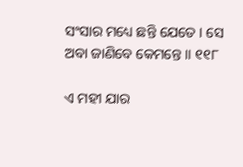ସଂସାର ମଧ୍ୟେ ଛନ୍ତି ଯେତେ । ସେ ଅବା ଜାଣିବେ କେମନ୍ତେ ॥ ୧୧୮

ଏ ମହୀ ଯାର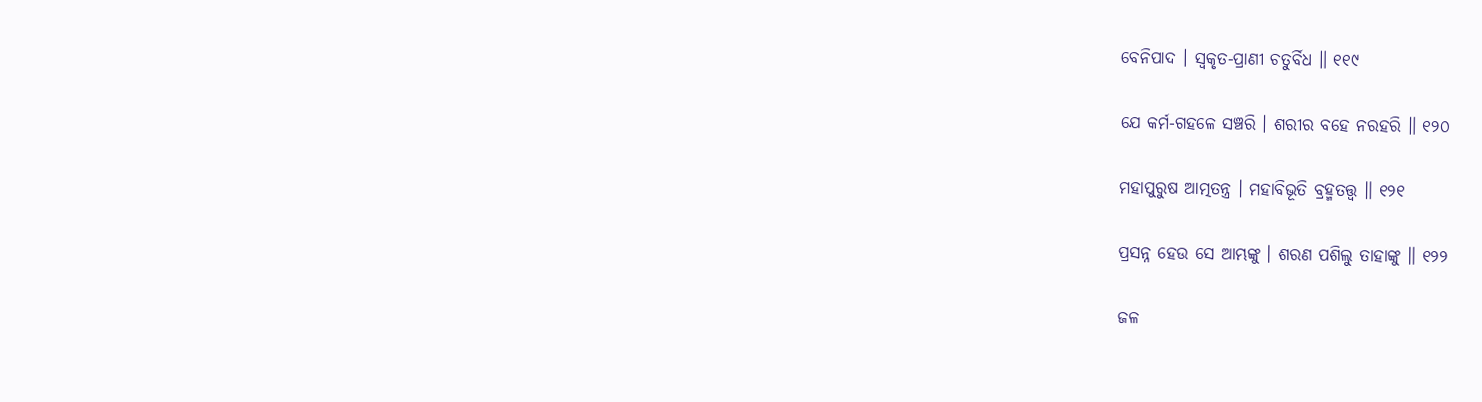ବେନିପାଦ । ସ୍ୱକୃତ-ପ୍ରାଣୀ ଚତୁର୍ବିଧ ॥ ୧୧୯

ଯେ କର୍ମ-ଗହଳେ ସଞ୍ଚରି । ଶରୀର ବହେ ନରହରି ॥ ୧୨୦

ମହାପୁରୁଷ ଆତ୍ମତନ୍ତ୍ର । ମହାବିଭୂତି ବ୍ରହ୍ମତତ୍ତ୍ୱ ॥ ୧୨୧

ପ୍ରସନ୍ନ ହେଉ ସେ ଆମ୍ଭଙ୍କୁ । ଶରଣ ପଶିଲୁ ତାହାଙ୍କୁ ॥ ୧୨୨

ଜଳ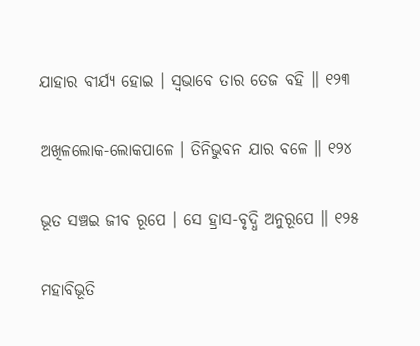ଯାହାର ବୀର୍ଯ୍ୟ ହୋଇ । ସ୍ୱଭାବେ ତାର ତେଜ ବହି ॥ ୧୨୩

ଅଖିଳଲୋକ-ଲୋକପାଳେ । ତିନିଭୁବନ ଯାର ବଳେ ॥ ୧୨୪

ଭୂତ ସଞ୍ଚଇ ଜୀବ ରୂପେ । ସେ ହ୍ରାସ-ବୃଦ୍ଧି ଅନୁରୂପେ ॥ ୧୨୫

ମହାବିଭୂତି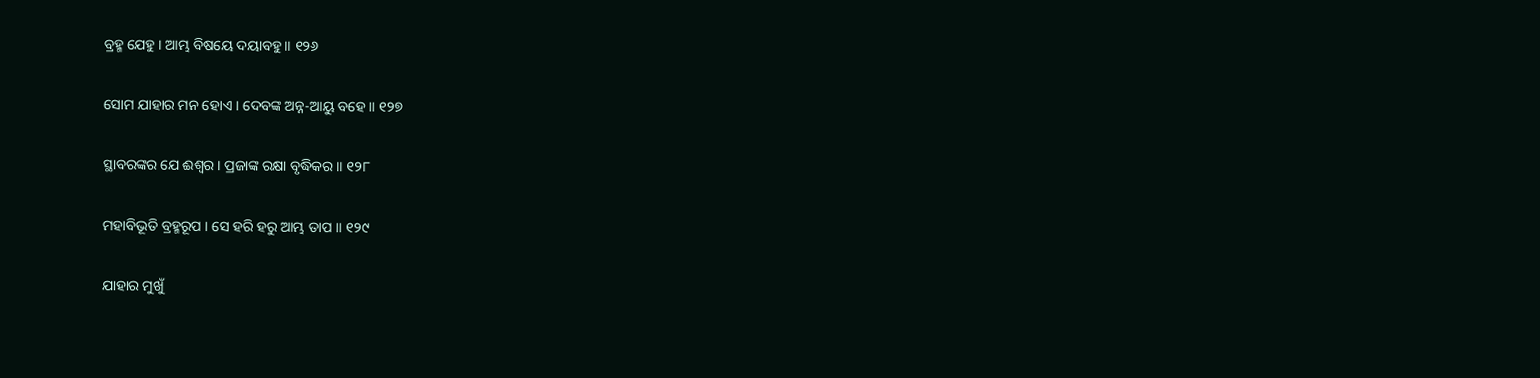ବ୍ରହ୍ମ ଯେହୁ । ଆମ୍ଭ ବିଷୟେ ଦୟାବହୁ ॥ ୧୨୬

ସୋମ ଯାହାର ମନ ହୋଏ । ଦେବଙ୍କ ଅନ୍ନ-ଆୟୁ ବହେ ॥ ୧୨୭

ସ୍ଥାବରଙ୍କର ଯେ ଈଶ୍ୱର । ପ୍ରଜାଙ୍କ ରକ୍ଷା ବୃଦ୍ଧିକର ॥ ୧୨୮

ମହାବିଭୂତି ବ୍ରହ୍ମରୂପ । ସେ ହରି ହରୁ ଆମ୍ଭ ତାପ ॥ ୧୨୯

ଯାହାର ମୁଖୁଁ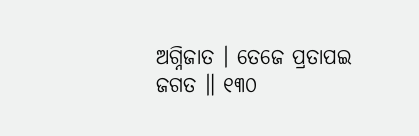ଅଗ୍ନିଜାତ । ତେଜେ ପ୍ରତାପଇ ଜଗତ ॥ ୧୩୦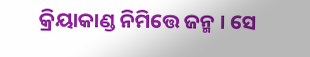କ୍ରିୟାକାଣ୍ଡ ନିମିତ୍ତେ ଜନ୍ମ । ସେ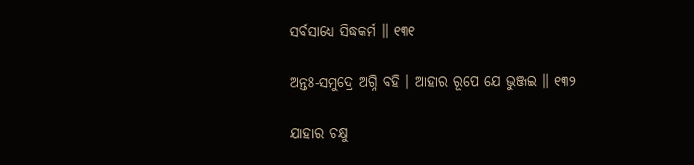ସର୍ବସାଧ୍ୟେ ସିଦ୍ଧକର୍ମ ॥ ୧୩୧

ଅନ୍ତଃ-ସମୁଦ୍ରେ ଅଗ୍ନି ବହି । ଆହାର ରୂପେ ଯେ ଭୁଞ୍ଜଇ ॥ ୧୩୨

ଯାହାର ଚକ୍ଷୁ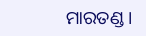ମାରତଣ୍ଡ ।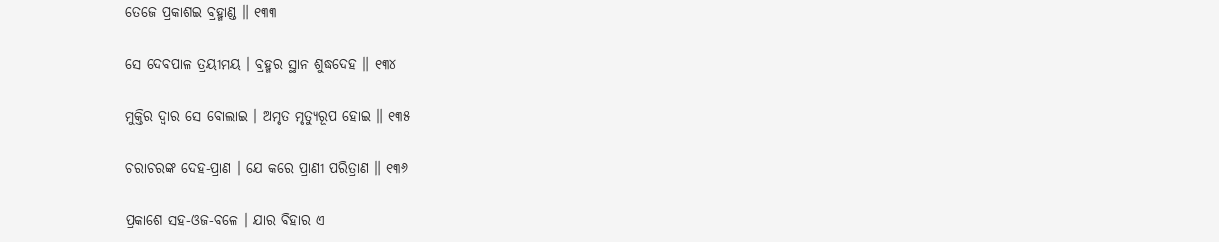ତେଜେ ପ୍ରକାଶଇ ବ୍ରହ୍ମାଣ୍ଡ ॥ ୧୩୩

ସେ ଦେବପାଳ ତ୍ରୟୀମୟ । ବ୍ରହ୍ମର ସ୍ଥାନ ଶୁଦ୍ଧଦେହ ॥ ୧୩୪

ମୁକ୍ତିର ଦ୍ୱାର ସେ ବୋଲାଇ । ଅମୃତ ମୃତ୍ୟୁରୂପ ହୋଇ ॥ ୧୩୫

ଚରାଚରଙ୍କ ଦେହ-ପ୍ରାଣ । ଯେ କରେ ପ୍ରାଣୀ ପରିତ୍ରାଣ ॥ ୧୩୬

ପ୍ରକାଶେ ସହ-ଓଜ-ବଳେ । ଯାର ବିହାର ଏ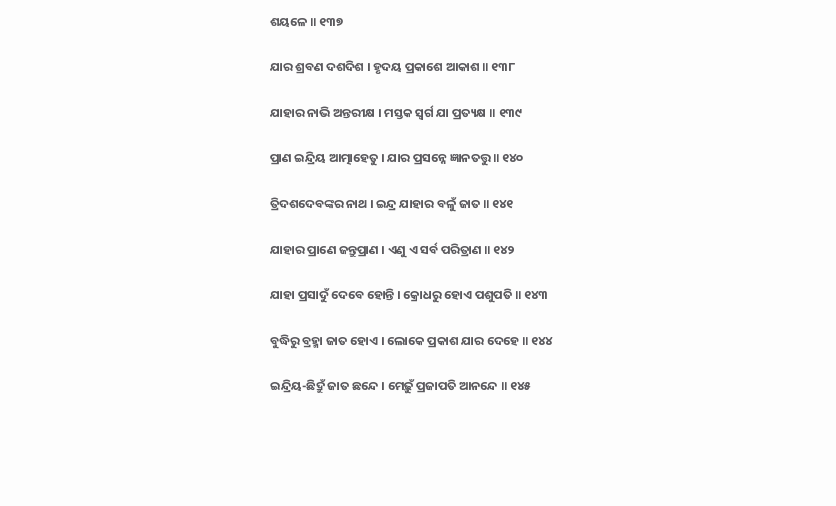ଶୟଳେ ॥ ୧୩୭

ଯାର ଶ୍ରବଣ ଦଶଦିଶ । ହୃଦୟ ପ୍ରକାଶେ ଆକାଶ ॥ ୧୩୮

ଯାହାର ନାଭି ଅନ୍ତରୀକ୍ଷ । ମସ୍ତକ ସ୍ୱର୍ଗ ଯା ପ୍ରତ୍ୟକ୍ଷ ॥ ୧୩୯

ପ୍ରାଣ ଇନ୍ଦ୍ରିୟ ଆତ୍ମାହେତୁ । ଯାର ପ୍ରସନ୍ନେ ଜ୍ଞାନତତ୍ତୁ ॥ ୧୪୦

ତ୍ରିଦଶଦେବଙ୍କର ନାଥ । ଇନ୍ଦ୍ର ଯାହାର ବଳୁଁ ଜାତ ॥ ୧୪୧

ଯାହାର ପ୍ରାଣେ ଜନ୍ତୁପ୍ରାଣ । ଏଣୁ ଏ ସର୍ବ ପରିତ୍ରାଣ ॥ ୧୪୨

ଯାହା ପ୍ରସାଦୁଁ ଦେବେ ହୋନ୍ତି । କ୍ରୋଧରୁ ହୋଏ ପଶୁପତି ॥ ୧୪୩

ବୁଦ୍ଧିରୁ ବ୍ରହ୍ମା ଜାତ ହୋଏ । ଲୋକେ ପ୍ରକାଶ ଯାର ଦେହେ ॥ ୧୪୪

ଇନ୍ଦ୍ରିୟ-ଛିଦ୍ରୁଁ ଜାତ ଛନ୍ଦେ । ମେଢ଼ୁଁ ପ୍ରଜାପତି ଆନନ୍ଦେ ॥ ୧୪୫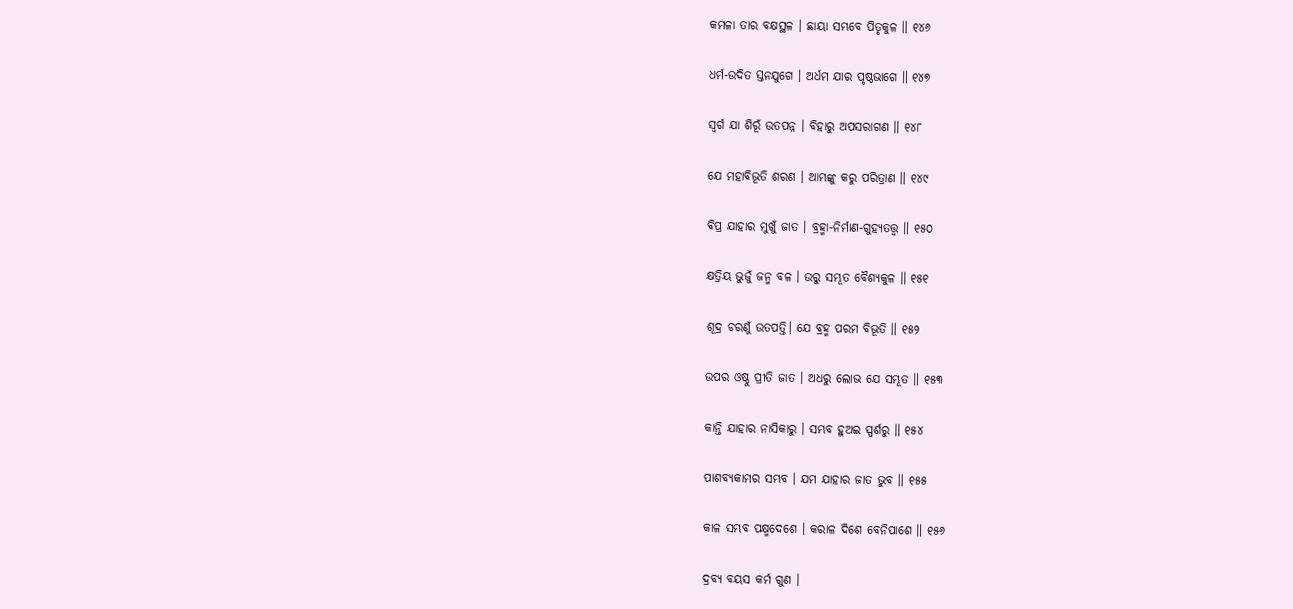କମଳା ତାର ବକ୍ଷସ୍ଥଳ । ଛାୟା ସମ୍ଭବେ ପିତୃକୁଳ ॥ ୧୪୬

ଧର୍ମ-ଉଦିତ ସ୍ତନଯୁଗେ । ଅର୍ଧମ ଯାର ପୃଷ୍ଠଭାଗେ ॥ ୧୪୭

ସ୍ୱର୍ଗ ଯା ଶିରୂଁ ଉତପନ୍ନ । ବିହାରୁ ଅପସରାଗଣ ॥ ୧୪୮

ଯେ ମହାବିଭୂତି ଶରଣ । ଆମ୍ଭଙ୍କୁ କରୁ ପରିତ୍ରାଣ ॥ ୧୪୯

ବିପ୍ର ଯାହାର ମୁଖୁଁ ଜାତ । ବ୍ରହ୍ମା-ନିର୍ମାଣ-ଗୁହ୍ୟତତ୍ତ୍ୱ ॥ ୧୫୦

କ୍ଷତ୍ରିୟ ଭୁଜୁଁ ଜନ୍ମ ବଳ । ଉରୁ ସମ୍ଭୂତ ବୈଶ୍ୟକୁଳ ॥ ୧୫୧

ଶୂଦ୍ର ଚରଣୁଁ ଉତପତ୍ତି। ଯେ ବ୍ରହ୍ମ ପରମ ବିଭୂତି ॥ ୧୫୨

ଉପର ଓଷ୍ଠୁ ପ୍ରୀତି ଜାତ । ଅଧରୁ ଲୋଭ ଯେ ସମ୍ଭୂତ ॥ ୧୫୩

କାନ୍ତି ଯାହାର ନାସିକାରୁ । ସମ୍ଭବ ହୁଅଇ ସ୍ପର୍ଶରୁ ॥ ୧୫୪

ପାଶବ୍ୟକାମର ସମ୍ଭବ । ଯମ ଯାହାର ଜାତ ଭୁବ ॥ ୧୫୫

କାଳ ସମ୍ଭବ ପକ୍ଷ୍ମଦେଶେ । କରାଳ ଦିଶେ ବେନିପାଶେ ॥ ୧୫୬

ଦ୍ରବ୍ୟ ବୟସ କର୍ମ ଗୁଣ ।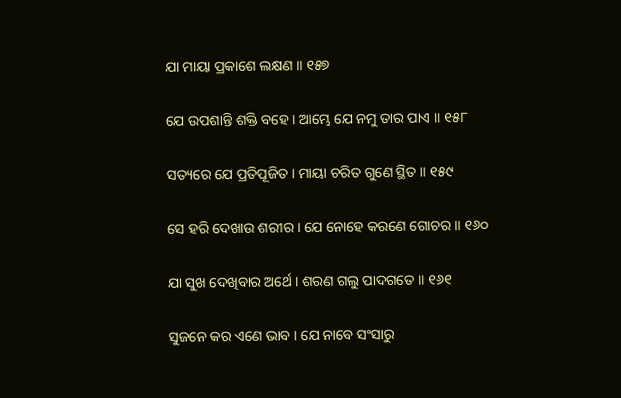ଯା ମାୟା ପ୍ରକାଶେ ଲକ୍ଷଣ ॥ ୧୫୭

ଯେ ଉପଶାନ୍ତି ଶକ୍ତି ବହେ । ଆମ୍ଭେ ଯେ ନମୁ ତାର ପାଏ ॥ ୧୫୮

ସତ୍ୟରେ ଯେ ପ୍ରତିପୂଜିତ । ମାୟା ଚରିତ ଗୁଣେ ସ୍ଥିତ ॥ ୧୫୯

ସେ ହରି ଦେଖାଉ ଶରୀର । ଯେ ନୋହେ କରଣେ ଗୋଚର ॥ ୧୬୦

ଯା ସୁଖ ଦେଖିବାର ଅର୍ଥେ । ଶରଣ ଗଲୁ ପାଦଗତେ ॥ ୧୬୧

ସୁଜନେ କର ଏଣେ ଭାବ । ଯେ ନାବେ ସଂସାରୁ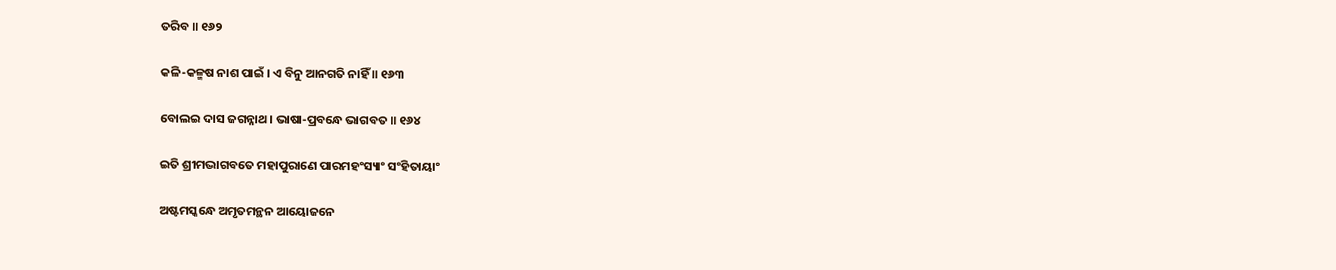ତରିବ ॥ ୧୬୨

କଳି-କଳ୍ମଷ ନାଶ ପାଇଁ । ଏ ବିନୁ ଆନଗତି ନାହିଁ ॥ ୧୬୩

ବୋଲଇ ଦାସ ଜଗନ୍ନାଥ । ଭାଷା-ପ୍ରବନ୍ଧେ ଭାଗବତ ॥ ୧୬୪

ଇତି ଶ୍ରୀମଦ୍ଭାଗବତେ ମହାପୁରାଣେ ପାରମହଂସ୍ୟାଂ ସଂହିତାୟାଂ

ଅଷ୍ଟମସ୍କନ୍ଧେ ଅମୃତମନ୍ଥନ ଆୟୋଜନେ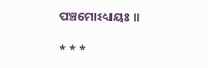ପଞ୍ଚମୋଽଧ୍ୟାୟଃ ॥

* * *